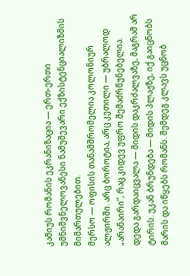კამიუს რომანის ეკრანიზაცია — ერთ-ერთი უმნიშვნელოვანესი ნამუშევარი ექზისტენციალიზმის მიმართულებით.
მერსო — ოფისის თანამშრომელია კოლონიურ ალჟირში. არც ბოროტია, არც კეთილი — უბრალოდ „არანაირი“, რაც კიდევ უფრო შემაძრწუნებელია.
დედა გარდაიცვალა — მიდის დაკრძალვაზე, მაგრამ არ ტირის. უკან ბრუნდება — მიდის პლაჟზე, იქ გაიცნობს მარის და იწყებს რომანს. შემდეგ კლავს უცნობ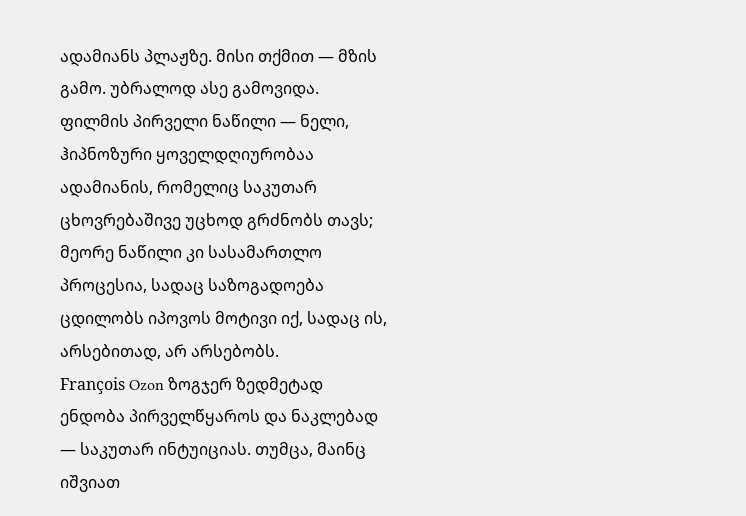ადამიანს პლაჟზე. მისი თქმით — მზის გამო. უბრალოდ ასე გამოვიდა.
ფილმის პირველი ნაწილი — ნელი, ჰიპნოზური ყოველდღიურობაა ადამიანის, რომელიც საკუთარ ცხოვრებაშივე უცხოდ გრძნობს თავს; მეორე ნაწილი კი სასამართლო პროცესია, სადაც საზოგადოება ცდილობს იპოვოს მოტივი იქ, სადაც ის, არსებითად, არ არსებობს.
François Ozon ზოგჯერ ზედმეტად ენდობა პირველწყაროს და ნაკლებად — საკუთარ ინტუიციას. თუმცა, მაინც იშვიათ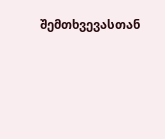შემთხვევასთან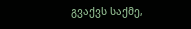გვაქვს საქმე,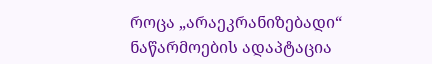როცა „არაეკრანიზებადი“ ნაწარმოების ადაპტაცია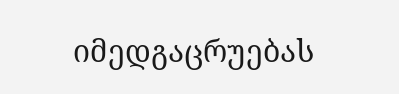იმედგაცრუებას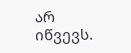არ იწვევს.